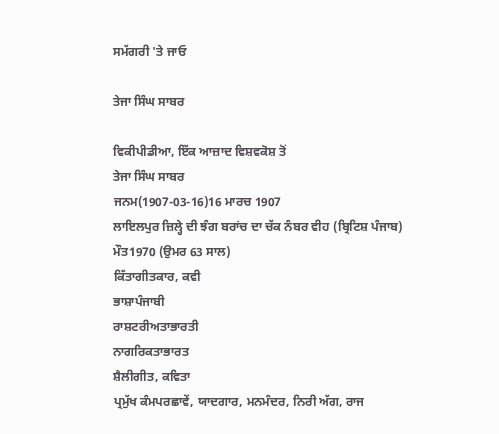ਸਮੱਗਰੀ 'ਤੇ ਜਾਓ

ਤੇਜਾ ਸਿੰਘ ਸਾਬਰ

ਵਿਕੀਪੀਡੀਆ, ਇੱਕ ਆਜ਼ਾਦ ਵਿਸ਼ਵਕੋਸ਼ ਤੋਂ
ਤੇਜਾ ਸਿੰਘ ਸਾਬਰ
ਜਨਮ(1907-03-16)16 ਮਾਰਚ 1907
ਲਾਇਲਪੁਰ ਜ਼ਿਲ੍ਹੇ ਦੀ ਝੰਗ ਬਰਾਂਚ ਦਾ ਚੱਕ ਨੰਬਰ ਵੀਹ (ਬ੍ਰਿਟਿਸ਼ ਪੰਜਾਬ)
ਮੌਤ1970 (ਉਮਰ 63 ਸਾਲ)
ਕਿੱਤਾਗੀਤਕਾਰ, ਕਵੀ
ਭਾਸ਼ਾਪੰਜਾਬੀ
ਰਾਸ਼ਟਰੀਅਤਾਭਾਰਤੀ
ਨਾਗਰਿਕਤਾਭਾਰਤ
ਸ਼ੈਲੀਗੀਤ, ਕਵਿਤਾ
ਪ੍ਰਮੁੱਖ ਕੰਮਪਰਛਾਵੇਂ, ਯਾਦਗਾਰ, ਮਨਮੰਦਰ, ਨਿਰੀ ਅੱਗ, ਰਾਜ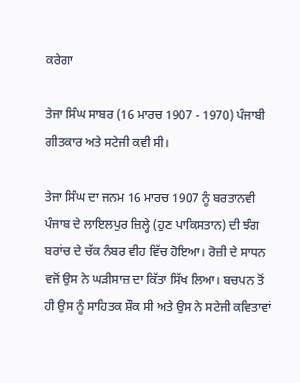ਕਰੇਗਾ

ਤੇਜਾ ਸਿੰਘ ਸਾਬਰ (16 ਮਾਰਚ 1907 - 1970) ਪੰਜਾਬੀ ਗੀਤਕਾਰ ਅਤੇ ਸਟੇਜੀ ਕਵੀ ਸੀ।

ਤੇਜਾ ਸਿੰਘ ਦਾ ਜਨਮ 16 ਮਾਰਚ 1907 ਨੂੰ ਬਰਤਾਨਵੀ ਪੰਜਾਬ ਦੇ ਲਾਇਲਪੁਰ ਜ਼ਿਲ੍ਹੇ (ਹੁਣ ਪਾਕਿਸਤਾਨ) ਦੀ ਝੰਗ ਬਰਾਂਚ ਦੇ ਚੱਕ ਨੰਬਰ ਵੀਹ ਵਿੱਚ ਹੋਇਆ। ਰੋਜ਼ੀ ਦੇ ਸਾਧਨ ਵਜੋਂ ਉਸ ਨੇ ਘੜੀਸਾਜ਼ ਦਾ ਕਿੱਤਾ ਸਿੱਖ ਲਿਆ। ਬਚਪਨ ਤੋਂ ਹੀ ਉਸ ਨੂੰ ਸਾਹਿਤਕ ਸ਼ੌਕ ਸੀ ਅਤੇ ਉਸ ਨੇ ਸਟੇਜੀ ਕਵਿਤਾਵਾਂ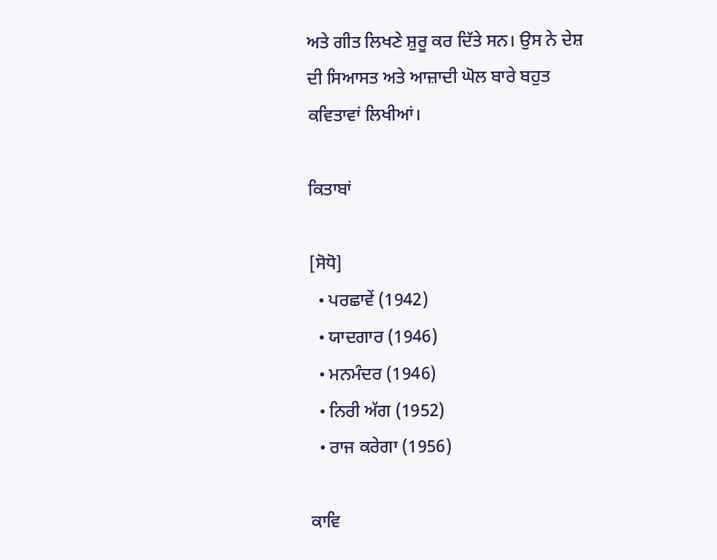ਅਤੇ ਗੀਤ ਲਿਖਣੇ ਸ਼ੁਰੂ ਕਰ ਦਿੱਤੇ ਸਨ। ਉਸ ਨੇ ਦੇਸ਼ ਦੀ ਸਿਆਸਤ ਅਤੇ ਆਜ਼ਾਦੀ ਘੋਲ ਬਾਰੇ ਬਹੁਤ ਕਵਿਤਾਵਾਂ ਲਿਖੀਆਂ।

ਕਿਤਾਬਾਂ

[ਸੋਧੋ]
  • ਪਰਛਾਵੇਂ (1942)
  • ਯਾਦਗਾਰ (1946)
  • ਮਨਮੰਦਰ (1946)
  • ਨਿਰੀ ਅੱਗ (1952)
  • ਰਾਜ ਕਰੇਗਾ (1956)

ਕਾਵਿ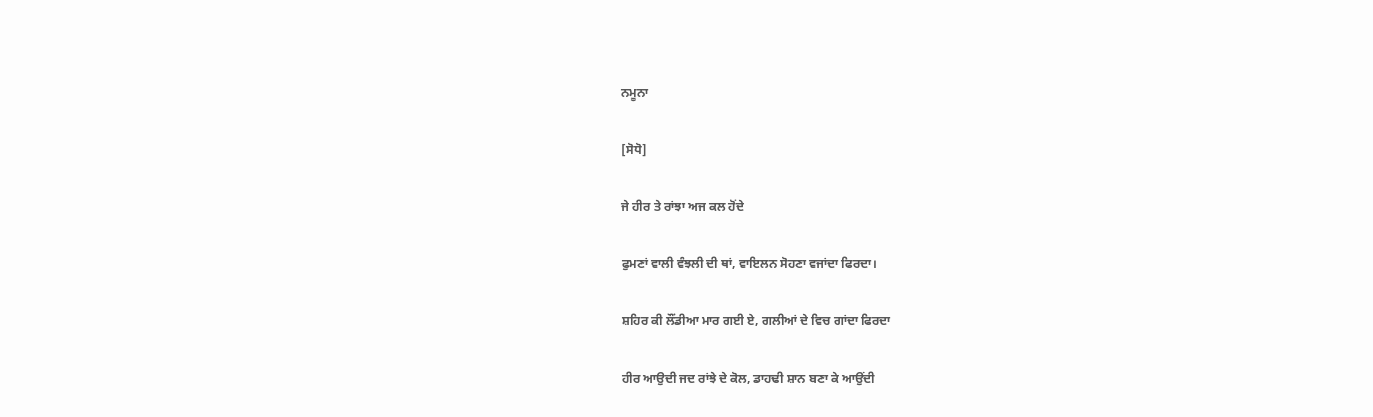ਨਮੂਨਾ

[ਸੋਧੋ]

ਜੇ ਹੀਰ ਤੇ ਰਾਂਝਾ ਅਜ ਕਲ ਹੋਂਦੇ

ਫੁਮਣਾਂ ਵਾਲੀ ਵੰਝਲੀ ਦੀ ਥਾਂ, ਵਾਇਲਨ ਸੋਹਣਾ ਵਜਾਂਦਾ ਫਿਰਦਾ।

ਸ਼ਹਿਰ ਕੀ ਲੌਂਡੀਆ ਮਾਰ ਗਈ ਏ, ਗਲੀਆਂ ਦੇ ਵਿਚ ਗਾਂਦਾ ਫਿਰਦਾ

ਹੀਰ ਆਉਦੀ ਜਦ ਰਾਂਝੇ ਦੇ ਕੋਲ, ਡਾਹਢੀ ਸ਼ਾਨ ਬਣਾ ਕੇ ਆਉਂਦੀ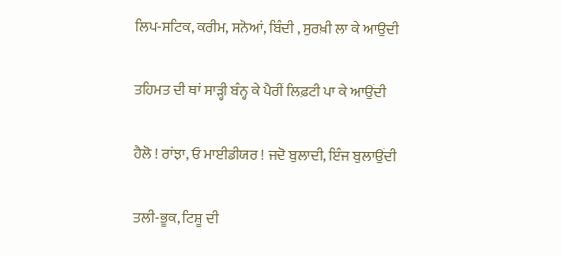ਲਿਪ-ਸਟਿਕ, ਕਰੀਮ, ਸਨੋਆਂ, ਬਿੰਦੀ , ਸੁਰਖ਼ੀ ਲਾ ਕੇ ਆਉਦੀ

ਤਹਿਮਤ ਦੀ ਥਾਂ ਸਾੜ੍ਹੀ ਬੰਨ੍ਹ ਕੇ ਪੈਰੀਂ ਲਿਫ਼ਟੀ ਪਾ ਕੇ ਆਉਂਦੀ

ਹੈਲੋ ! ਰਾਂਝਾ, ਓ ਮਾਈਡੀਯਰ ! ਜਦੋ ਬੁਲਾਦੀ, ਇੰਜ ਬੁਲਾਉਂਦੀ

ਤਲੀ-ਭੂਕ, ਟਿਸ਼ੂ ਦੀ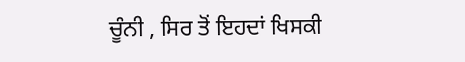ਚੂੰਨੀ , ਸਿਰ ਤੋਂ ਇਹਦਾਂ ਖਿਸਕੀ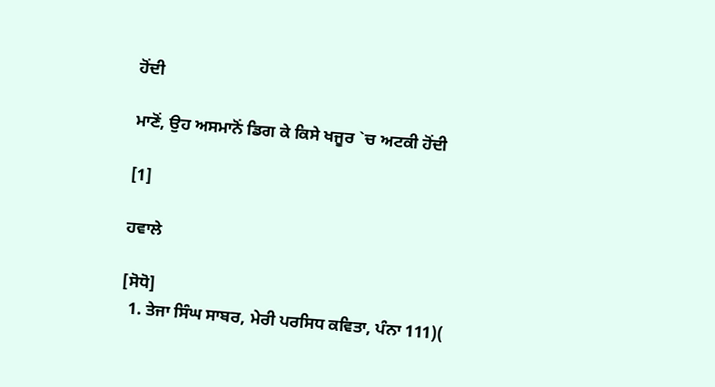ਹੋਂਦੀ

ਮਾਣੋਂ, ਉਹ ਅਸਮਾਨੋਂ ਡਿਗ ਕੇ ਕਿਸੇ ਖਜੂਰ `ਚ ਅਟਕੀ ਹੋਂਦੀ

[1]

ਹਵਾਲੇ

[ਸੋਧੋ]
  1. ਤੇਜਾ ਸਿੰਘ ਸਾਬਰ, ਮੇਰੀ ਪਰਸਿਧ ਕਵਿਤਾ, ਪੰਨਾ 111)(